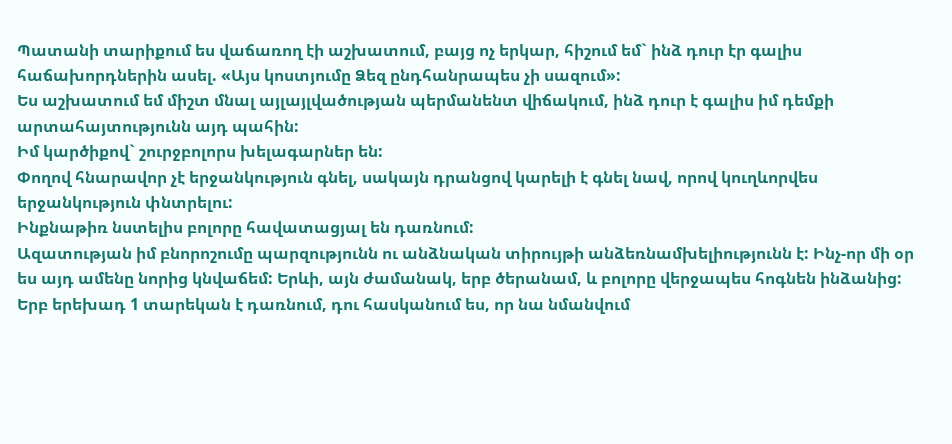Պատանի տարիքում ես վաճառող էի աշխատում, բայց ոչ երկար, հիշում եմ` ինձ դուր էր գալիս հաճախորդներին ասել. «Այս կոստյումը Ձեզ ընդհանրապես չի սազում»:
Ես աշխատում եմ միշտ մնալ այլայլվածության պերմանենտ վիճակում, ինձ դուր է գալիս իմ դեմքի արտահայտությունն այդ պահին:
Իմ կարծիքով` շուրջբոլորս խելագարներ են:
Փողով հնարավոր չէ երջանկություն գնել, սակայն դրանցով կարելի է գնել նավ, որով կուղևորվես երջանկություն փնտրելու:
Ինքնաթիռ նստելիս բոլորը հավատացյալ են դառնում:
Ազատության իմ բնորոշումը պարզությունն ու անձնական տիրույթի անձեռնամխելիությունն է: Ինչ-որ մի օր ես այդ ամենը նորից կնվաճեմ: Երևի, այն ժամանակ, երբ ծերանամ, և բոլորը վերջապես հոգնեն ինձանից:
Երբ երեխադ 1 տարեկան է դառնում, դու հասկանում ես, որ նա նմանվում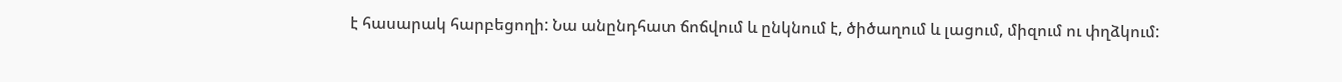է հասարակ հարբեցողի: Նա անընդհատ ճոճվում և ընկնում է, ծիծաղում և լացում, միզում ու փղձկում: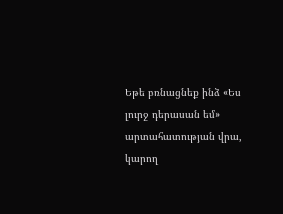Եթե բռնացնեք ինձ «Ես լուրջ դերասան եմ» արտահատության վրա, կարող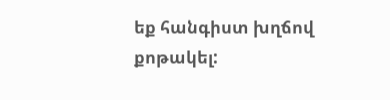եք հանգիստ խղճով քոթակել: